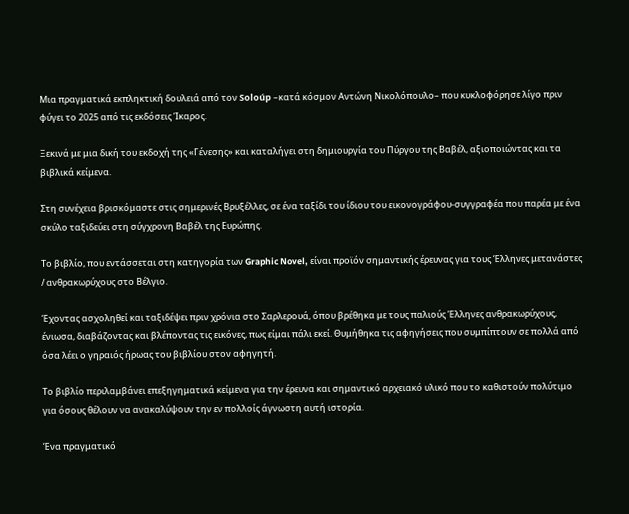Μια πραγματικά εκπληκτική δουλειά από τον Soloúp –κατά κόσμον Αντώνη Νικολόπουλο– που κυκλοφόρησε λίγο πριν φύγει το 2025 από τις εκδόσεις Ίκαρος.

Ξεκινά με μια δική του εκδοχή της «Γένεσης» και καταλήγει στη δημιουργία του Πύργου της Βαβέλ, αξιοποιώντας και τα βιβλικά κείμενα.

Στη συνέχεια βρισκόμαστε στις σημερινές Βρυξέλλες, σε ένα ταξίδι του ίδιου του εικονογράφου-συγγραφέα που παρέα με ένα σκύλο ταξιδεύει στη σύγχρονη Βαβέλ της Ευρώπης.

Το βιβλίο, που εντάσσεται στη κατηγορία των Graphic Novel, είναι προϊόν σημαντικής έρευνας για τους Έλληνες μετανάστες / ανθρακωρύχους στο Βέλγιο.

Έχοντας ασχοληθεί και ταξιδέψει πριν χρόνια στο Σαρλερουά, όπου βρέθηκα με τους παλιούς Έλληνες ανθρακωρύχους, ένιωσα, διαβάζοντας και βλέποντας τις εικόνες, πως είμαι πάλι εκεί. Θυμήθηκα τις αφηγήσεις που συμπίπτουν σε πολλά από όσα λέει ο γηραιός ήρωας του βιβλίου στον αφηγητή.

Το βιβλίο περιλαμβάνει επεξηγηματικά κείμενα για την έρευνα και σημαντικό αρχειακό υλικό που το καθιστούν πολύτιμο για όσους θέλουν να ανακαλύψουν την εν πολλοίς άγνωστη αυτή ιστορία.

Ένα πραγματικό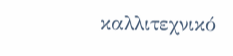καλλιτεχνικό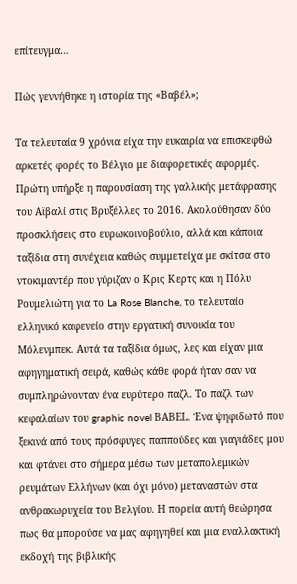επίτευγμα…

Πώς γεννήθηκε η ιστορία της «Βαβέλ»;

Τα τελευταία 9 χρόνια είχα την ευκαιρία να επισκεφθώ αρκετές φορές το Βέλγιο με διαφορετικές αφορμές. Πρώτη υπήρξε η παρουσίαση της γαλλικής μετάφρασης του Αϊβαλί στις Βρυξέλλες το 2016. Ακολούθησαν δύο προσκλήσεις στο ευρωκοινοβούλιο, αλλά και κάποια ταξίδια στη συνέχεια καθώς συμμετείχα με σκίτσα στο ντοκιμαντέρ που γύριζαν ο Κρις Κερτς και η Πόλυ Ρουμελιώτη για το La Rose Blanche, το τελευταίο ελληνικό καφενείο στην εργατική συνοικία του Μόλενμπεκ. Αυτά τα ταξίδια όμως, λες και είχαν μια αφηγηματική σειρά, καθώς κάθε φορά ήταν σαν να συμπληρώνονταν ένα ευρύτερο παζλ. Το παζλ των κεφαλαίων του graphic novel ΒΑΒΕL. Ένα ψηφιδωτό που ξεκινά από τους πρόσφυγες παππούδες και γιαγιάδες μου και φτάνει στο σήμερα μέσω των μεταπολεμικών ρευμάτων Ελλήνων (και όχι μόνο) μεταναστών στα ανθρακωρυχεία του Βελγίου. Η πορεία αυτή θεώρησα πως θα μπορούσε να μας αφηγηθεί και μια εναλλακτική εκδοχή της βιβλικής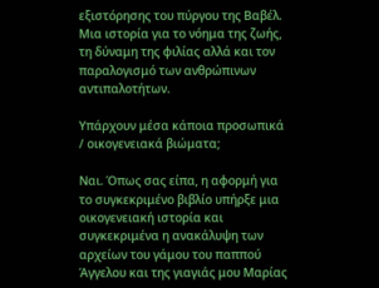εξιστόρησης του πύργου της Βαβέλ. Μια ιστορία για το νόημα της ζωής, τη δύναμη της φιλίας αλλά και τον παραλογισμό των ανθρώπινων αντιπαλοτήτων.

Υπάρχουν μέσα κάποια προσωπικά / οικογενειακά βιώματα;

Ναι. Όπως σας είπα, η αφορμή για το συγκεκριμένο βιβλίο υπήρξε μια οικογενειακή ιστορία και συγκεκριμένα η ανακάλυψη των αρχείων του γάμου του παππού Άγγελου και της γιαγιάς μου Μαρίας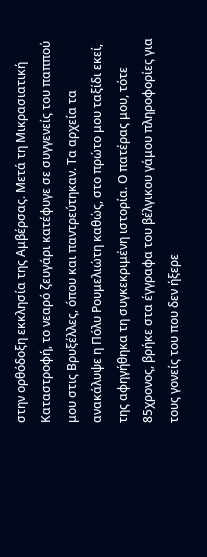στην ορθόδοξη εκκλησία της Αμβέρσας. Μετά τη Μικρασιατική Καταστροφή, το νεαρό ζευγάρι κατέφυγε σε συγγενείς του παππού μου στις Βρυξέλλες, όπου και παντρεύτηκαν. Τα αρχεία τα ανακάλυψε η Πόλυ Ρουμελιώτη καθώς, στο πρώτο μου ταξίδι εκεί, της αφηγήθηκα τη συγκεκριμένη ιστορία. Ο πατέρας μου, τότε 85χρονος, βρήκε στα έγγραφα του βέλγικου γάμου πληροφορίες για τους γονείς του που δεν ήξερε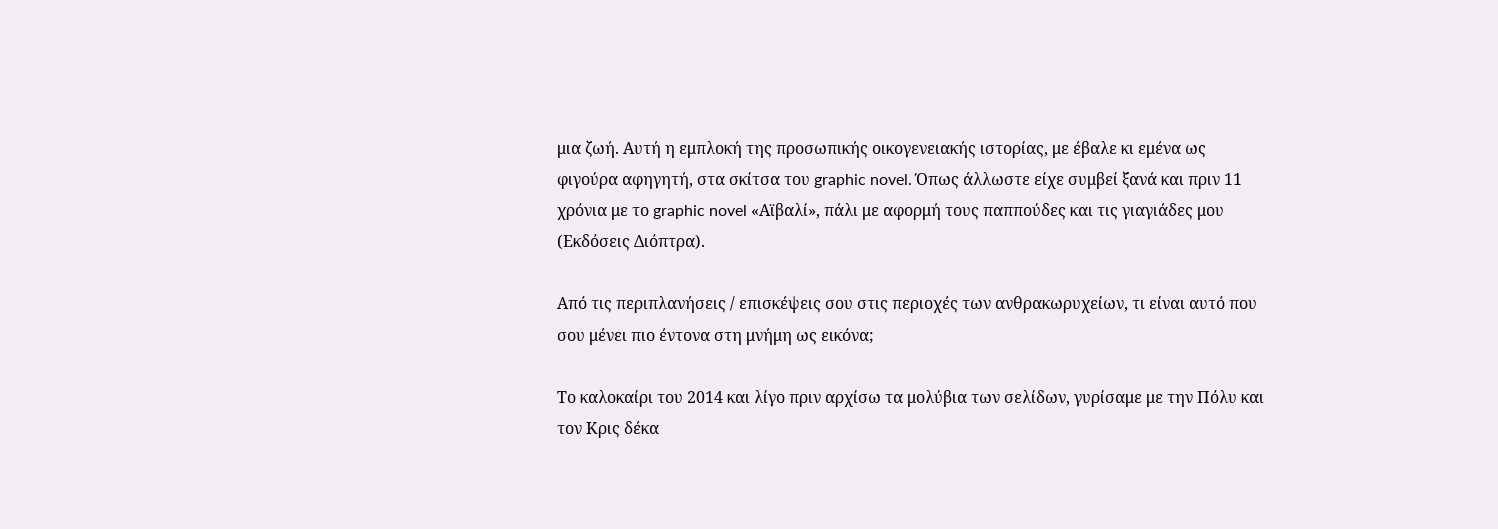μια ζωή. Αυτή η εμπλοκή της προσωπικής οικογενειακής ιστορίας, με έβαλε κι εμένα ως φιγούρα αφηγητή, στα σκίτσα του graphic novel. Όπως άλλωστε είχε συμβεί ξανά και πριν 11 χρόνια με το graphic novel «Αϊβαλί», πάλι με αφορμή τους παππούδες και τις γιαγιάδες μου (Εκδόσεις Διόπτρα).

Από τις περιπλανήσεις / επισκέψεις σου στις περιοχές των ανθρακωρυχείων, τι είναι αυτό που σου μένει πιο έντονα στη μνήμη ως εικόνα;

Το καλοκαίρι του 2014 και λίγο πριν αρχίσω τα μολύβια των σελίδων, γυρίσαμε με την Πόλυ και τον Κρις δέκα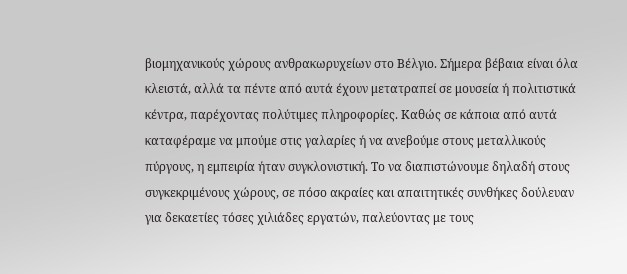βιομηχανικούς χώρους ανθρακωρυχείων στο Βέλγιο. Σήμερα βέβαια είναι όλα κλειστά, αλλά τα πέντε από αυτά έχουν μετατραπεί σε μουσεία ή πολιτιστικά κέντρα, παρέχοντας πολύτιμες πληροφορίες. Καθώς σε κάποια από αυτά καταφέραμε να μπούμε στις γαλαρίες ή να ανεβούμε στους μεταλλικούς πύργους, η εμπειρία ήταν συγκλονιστική. Το να διαπιστώνουμε δηλαδή στους συγκεκριμένους χώρους, σε πόσο ακραίες και απαιτητικές συνθήκες δούλευαν για δεκαετίες τόσες χιλιάδες εργατών, παλεύοντας με τους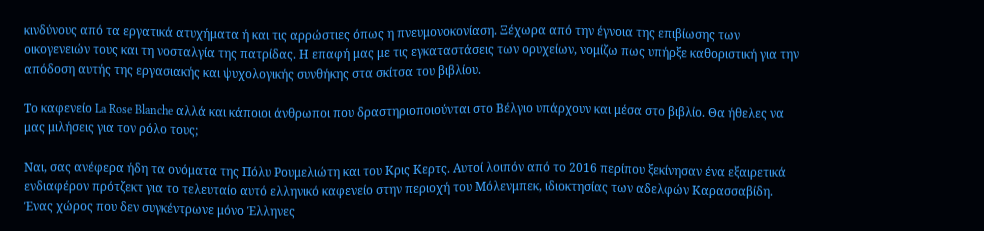κινδύνους από τα εργατικά ατυχήματα ή και τις αρρώστιες όπως η πνευμονοκονίαση. Ξέχωρα από την έγνοια της επιβίωσης των οικογενειών τους και τη νοσταλγία της πατρίδας. Η επαφή μας με τις εγκαταστάσεις των ορυχείων, νομίζω πως υπήρξε καθοριστική για την απόδοση αυτής της εργασιακής και ψυχολογικής συνθήκης στα σκίτσα του βιβλίου.

Το καφενείο La Rose Blanche αλλά και κάποιοι άνθρωποι που δραστηριοποιούνται στο Βέλγιο υπάρχουν και μέσα στο βιβλίο. Θα ήθελες να μας μιλήσεις για τον ρόλο τους;

Ναι, σας ανέφερα ήδη τα ονόματα της Πόλυ Ρουμελιώτη και του Κρις Κερτς. Αυτοί λοιπόν από το 2016 περίπου ξεκίνησαν ένα εξαιρετικά ενδιαφέρον πρότζεκτ για το τελευταίο αυτό ελληνικό καφενείο στην περιοχή του Μόλενμπεκ, ιδιοκτησίας των αδελφών Καρασσαβίδη. Ένας χώρος που δεν συγκέντρωνε μόνο Έλληνες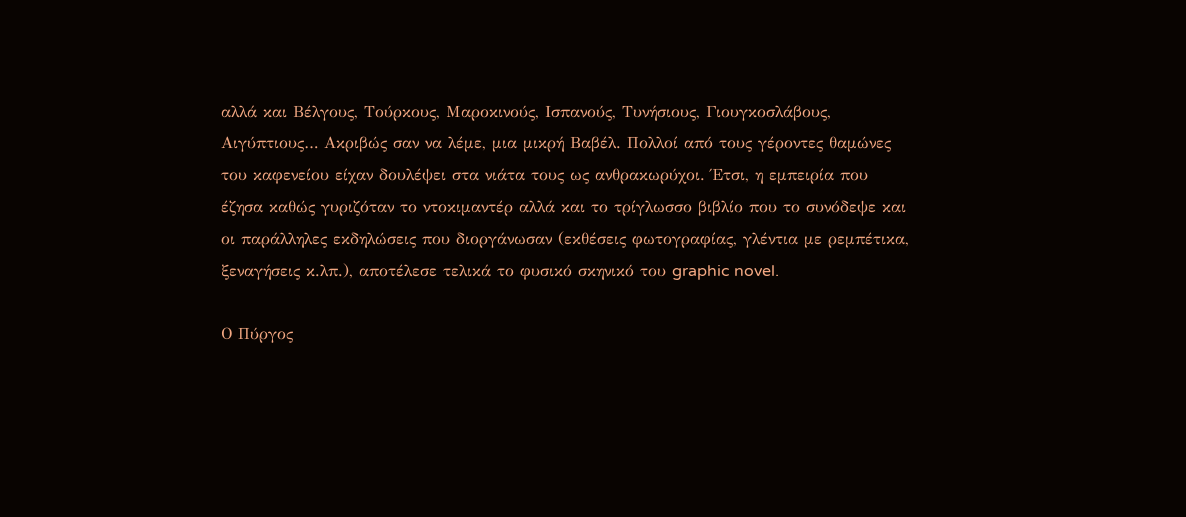αλλά και Βέλγους, Τούρκους, Μαροκινούς, Ισπανούς, Τυνήσιους, Γιουγκοσλάβους, Αιγύπτιους… Ακριβώς σαν να λέμε, μια μικρή Βαβέλ. Πολλοί από τους γέροντες θαμώνες του καφενείου είχαν δουλέψει στα νιάτα τους ως ανθρακωρύχοι. Έτσι, η εμπειρία που έζησα καθώς γυριζόταν το ντοκιμαντέρ αλλά και το τρίγλωσσο βιβλίο που το συνόδεψε και οι παράλληλες εκδηλώσεις που διοργάνωσαν (εκθέσεις φωτογραφίας, γλέντια με ρεμπέτικα, ξεναγήσεις κ.λπ.), αποτέλεσε τελικά το φυσικό σκηνικό του graphic novel.

Ο Πύργος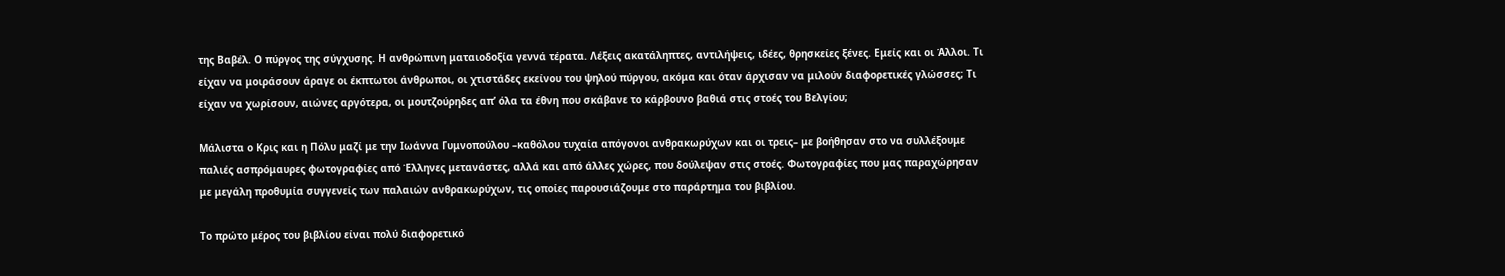της Βαβέλ. Ο πύργος της σύγχυσης. Η ανθρώπινη ματαιοδοξία γεννά τέρατα. Λέξεις ακατάληπτες, αντιλήψεις, ιδέες, θρησκείες ξένες. Εμείς και οι Άλλοι. Τι είχαν να μοιράσουν άραγε οι έκπτωτοι άνθρωποι, οι χτιστάδες εκείνου του ψηλού πύργου, ακόμα και όταν άρχισαν να μιλούν διαφορετικές γλώσσες; Τι είχαν να χωρίσουν, αιώνες αργότερα, οι μουτζούρηδες απ’ όλα τα έθνη που σκάβανε το κάρβουνο βαθιά στις στοές του Βελγίου;

Μάλιστα ο Κρις και η Πόλυ μαζί με την Ιωάννα Γυμνοπούλου –καθόλου τυχαία απόγονοι ανθρακωρύχων και οι τρεις– με βοήθησαν στο να συλλέξουμε παλιές ασπρόμαυρες φωτογραφίες από Έλληνες μετανάστες, αλλά και από άλλες χώρες, που δούλεψαν στις στοές. Φωτογραφίες που μας παραχώρησαν με μεγάλη προθυμία συγγενείς των παλαιών ανθρακωρύχων, τις οποίες παρουσιάζουμε στο παράρτημα του βιβλίου.

Το πρώτο μέρος του βιβλίου είναι πολύ διαφορετικό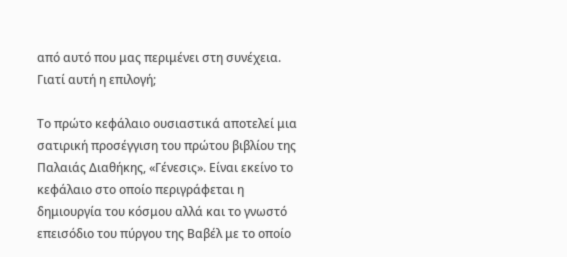από αυτό που μας περιμένει στη συνέχεια. Γιατί αυτή η επιλογή;

Το πρώτο κεφάλαιο ουσιαστικά αποτελεί μια σατιρική προσέγγιση του πρώτου βιβλίου της Παλαιάς Διαθήκης, «Γένεσις». Είναι εκείνο το κεφάλαιο στο οποίο περιγράφεται η δημιουργία του κόσμου αλλά και το γνωστό επεισόδιο του πύργου της Βαβέλ με το οποίο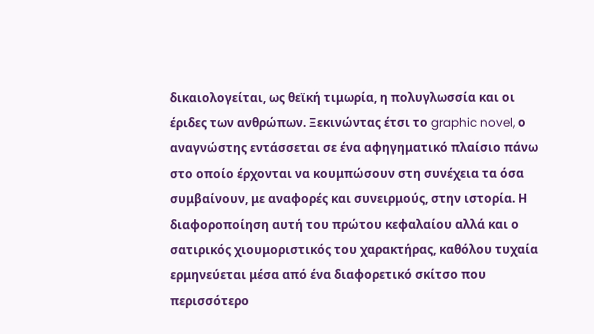δικαιολογείται, ως θεϊκή τιμωρία, η πολυγλωσσία και οι έριδες των ανθρώπων. Ξεκινώντας έτσι το graphic novel, ο αναγνώστης εντάσσεται σε ένα αφηγηματικό πλαίσιο πάνω στο οποίο έρχονται να κουμπώσουν στη συνέχεια τα όσα συμβαίνουν, με αναφορές και συνειρμούς, στην ιστορία. Η διαφοροποίηση αυτή του πρώτου κεφαλαίου αλλά και ο σατιρικός χιουμοριστικός του χαρακτήρας, καθόλου τυχαία ερμηνεύεται μέσα από ένα διαφορετικό σκίτσο που περισσότερο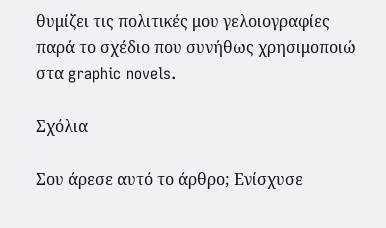θυμίζει τις πολιτικές μου γελοιογραφίες παρά το σχέδιο που συνήθως χρησιμοποιώ στα graphic novels.

Σχόλια

Σου άρεσε αυτό το άρθρο; Ενίσχυσε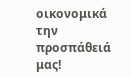οικονομικά την προσπάθειά μας!